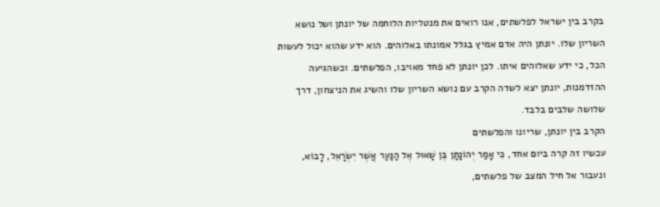בקרב בין ישראל לפלשתים, אנו רואים את מנטליות הלוחמה של יונתן ושל נושא השריון שלו. יונתן היה אדם אמיץ בגלל אמונתו באלוהים. הוא ידע שהוא יכול לעשות הכל, כי ידע שאלוהים איתו. לכן יונתן לא פחד מאויבו, הפלשתים. וכשהגיעה ההזדמנות, יונתן יצא לשדה הקרב עם נושא השריון שלו והשיג את הניצחון, דרך שלושה שלבים בלבד.
הקרב בין יונתן, שריונו והפלשתים
עכשיו זה קרה ביום אחד, כִּי אָמַר יְהוֹנָתָן בֶּן שָׁאוּל אֶל הַנַּעַר אֲשֶׁר יִשְׂרָאֵל, לָבוֹא, ונעבור אל חיל המצב של פלשתים,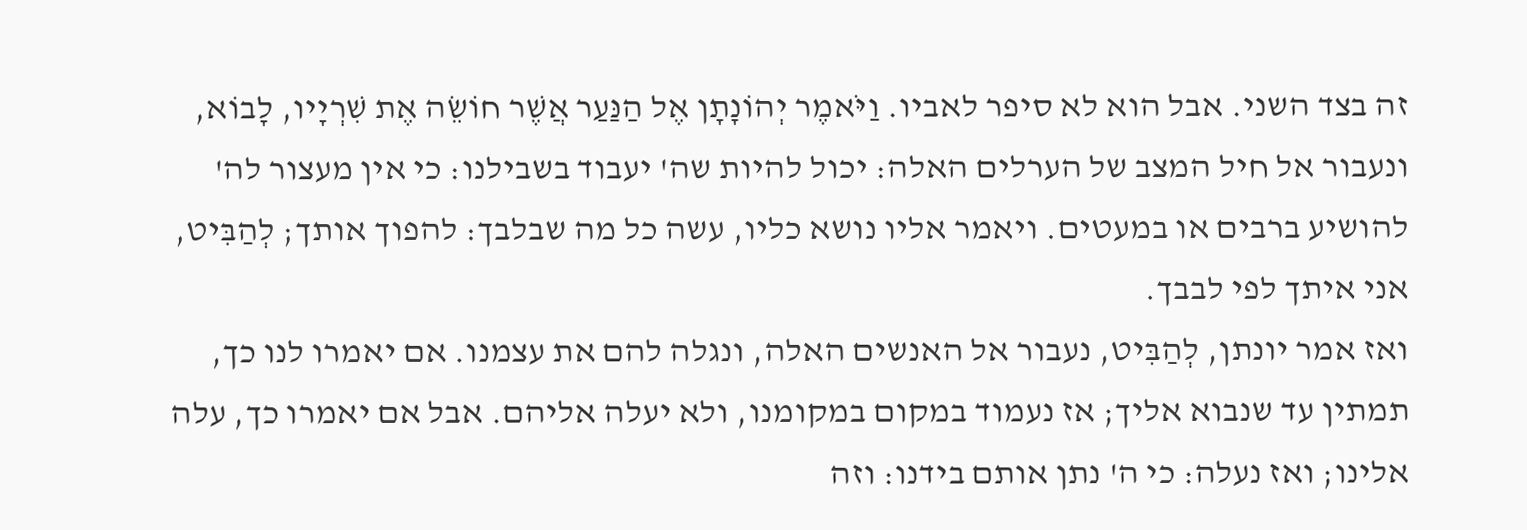זה בצד השני. אבל הוא לא סיפר לאביו. וַיֹּאמֶר יְהוֹנָתָן אֶל הַנַּעַר אֲשֶׁר חוֹשֵׂה אֶת שִׁרְיָיו, לָבוֹא, ונעבור אל חיל המצב של הערלים האלה: יכול להיות שה' יעבוד בשבילנו: כי אין מעצור לה' להושיע ברבים או במעטים. ויאמר אליו נושא כליו, עשה כל מה שבלבך: להפוך אותך; לְהַבִּיט, אני איתך לפי לבבך.
ואז אמר יונתן, לְהַבִּיט, נעבור אל האנשים האלה, ונגלה להם את עצמנו. אם יאמרו לנו כך, תמתין עד שנבוא אליך; אז נעמוד במקום במקומנו, ולא יעלה אליהם. אבל אם יאמרו כך, עלה אלינו; ואז נעלה: כי ה' נתן אותם בידנו: וזה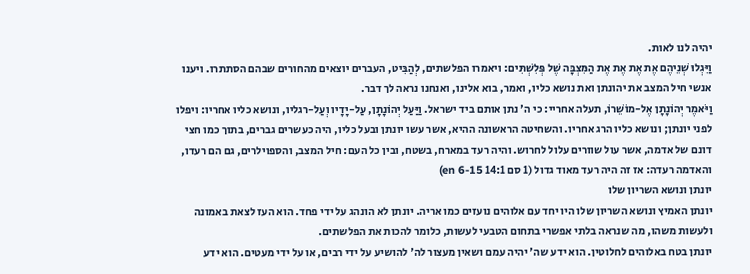יהיה לנו לאות.
וַיִּגְלוּ שְׁנֵיהֶם אֶת אֶת אֶת אֶת הַמִּצְבָּה שֶׁל פְּלִשְׁתִּים: ויאמרו הפלשתים, לְהַבִּיט, העברים יוצאים מהחורים שבהם הסתתרו. ויענו אנשי חיל המצב את יהונתן ואת נושא כליו, ואמר, בוא אלינו, ואנחנו נראה לך דבר.
וַיֹּאמֶר יְהוֹנָתָן אֶל-מוֹשֵׁרוֹ, תעלה אחריי: כי ה' נתן אותם ביד ישראל. וַיַּעַל יְהוֹנָתָן, עַל-יָדָיו וְעַל-רגליו, ונושא כליו אחריו: ויפלו לפני יונתן; ונושא כליו הרג אחריו. והשחיטה הראשונה ההיא, אשר עשו יונתן ובעל כליו, היה כעשרים גברים, בתוך כמו חצי דונם של אדמה, אשר עול שוורים עלול לחרוש. והיה רעד במארח, בשטח, ובין כל העם: חיל המצב, והספוילרים, גם הם רעדו, והאדמה רעדה: אז זה היה רעד מאוד גדול (1 סם 14:1 en 6-15)
יונתן ונושא השריון שלו
יונתן האמיץ ונושא השריון שלו היו יחד עם אלוהים נועזים כמו אריה. יונתן לא הונהג על ידי פחד. הוא העז לצאת באמונה ולעשות משהו, מה שנראה בלתי אפשרי בתחום הטבעי לעשות, כלומר להכות את הפלשתים.
יונתן בטח באלוהים לחלוטין. הוא ידע שה' יהיה עמם ושאין מעצור לה' להושיע על ידי רבים, או על ידי מעטים. הוא ידע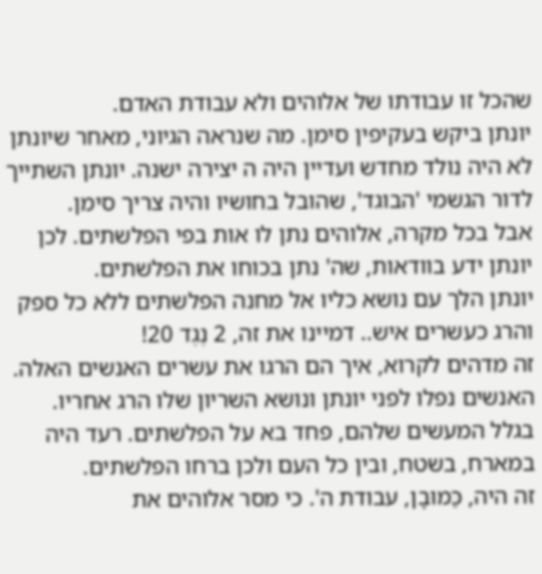שהכל זו עבודתו של אלוהים ולא עבודת האדם.
יונתן ביקש בעקיפין סימן. מה שנראה הגיוני, מאחר שיונתן לא היה נולד מחדש ועדיין היה ה יצירה ישנה. יונתן השתייך לדור הגשמי 'הבוגד', שהובל בחושיו והיה צריך סימן.
אבל בכל מקרה, אלוהים נתן לו אות בפי הפלשתים. לכן יונתן ידע בוודאות, שה' נתן בכוחו את הפלשתים.
יונתן הלך עם נושא כליו אל מחנה הפלשתים ללא כל ספק והרג כעשרים איש.. דמיינו את זה, 2 נֶגֶד 20!
זה מדהים לקרוא, איך הם הרגו את עשרים האנשים האלה. האנשים נפלו לפני יונתן ונושא השריון שלו הרג אחריו. בגלל המעשים שלהם, פחד בא על הפלשתים. רעד היה במארח, בשטח, ובין כל העם ולכן ברחו הפלשתים.
זה היה, כַּמוּבָן, עבודת ה'. כי מסר אלוהים את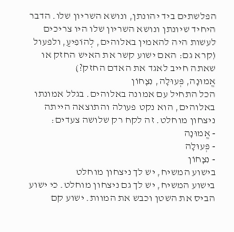הפלשתים ביד יהונתן, ונושא השריון שלו. הדבר היחיד שיונתן ונושא השריון שלו היו צריכים לעשות היה להאמין באלוהים, לְהוֹפִיעַ, ולפעול (קרא גם: האם ישוע קשר את האיש החזק או שאתה חייב לאגד את האדם החזק?)
אֱמוּנָה, פְּעוּלָה, נִצָחוֹן
הכל התחיל עם אמונה באלוהים. בגלל אמונתו באלוהים, הוא נקט פעולה והתוצאה הייתה ניצחון מוחלט. זה לקח רק שלושה צעדים:
- אֱמוּנָה
- פְּעוּלָה
- נִצָחוֹן
בישוע המשיח, יש לך ניצחון מוחלט
בישוע המשיח, יש לך גם ניצחון מוחלט. כי ישוע הביס את השטן וכבש את המוות. ישוע קם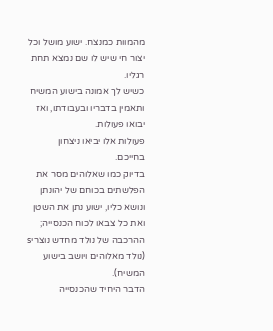מהמוות כמנצח. ישוע מושל וכל יצור חי שיש לו שם נמצא תחת רגליו.
כשיש לך אמונה בישוע המשיח ותאמין בדבריו ובעבודתו, ואז יבואו פעולות.
פעולות אלו יביאו ניצחון בחייכם.
בדיוק כמו שאלוהים מסר את הפלשתים בכוחם של יהונתן ונושא כליו, ישוע נתן את השטן ואת כל צבאו לכוח הכנסייה; ההרכבה של נולד מחדש נוצריs (נולד מאלוהים ויושב בישוע המשיח).
הדבר היחיד שהכנסייה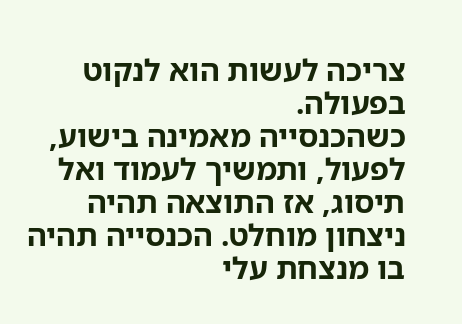צריכה לעשות הוא לנקוט בפעולה.
כשהכנסייה מאמינה בישוע, לפעול, ותמשיך לעמוד ואל תיסוג, אז התוצאה תהיה ניצחון מוחלט. הכנסייה תהיה בו מנצחת עלי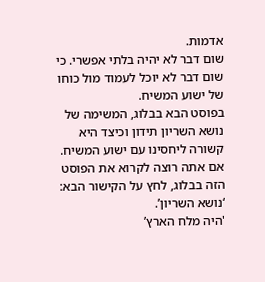אדמות.
שום דבר לא יהיה בלתי אפשרי. כי שום דבר לא יוכל לעמוד מול כוחו של ישוע המשיח.
בפוסט הבא בבלוג, המשימה של נושא השריון תידון וכיצד היא קשורה ליחסינו עם ישוע המשיח. אם אתה רוצה לקרוא את הפוסט הזה בבלוג, לחץ על הקישור הבא: ‘נושא השריון’.
'היה מלח הארץ’